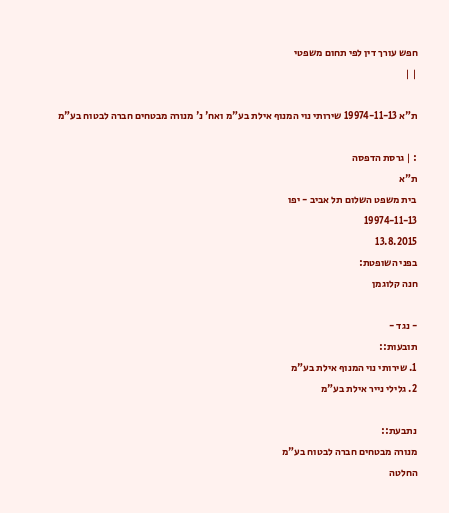חפש עורך דין לפי תחום משפטי
| |

ת"א 19974-11-13 שירותי נוי המנוף אילת בע"מ ואח' נ' מנורה מבטחים חברה לבטוח בע"מ

: | גרסת הדפסה
ת"א
בית משפט השלום תל אביב - יפו
19974-11-13
13.8.2015
בפני השופטת:
חנה קלוגמן

- נגד -
תובעות::
1. שירותי נוי המנוף אילת בע"מ
2. גלילי נייר אילת בע"מ

נתבעת::
מנורה מבטחים חברה לבטוח בע"מ
החלטה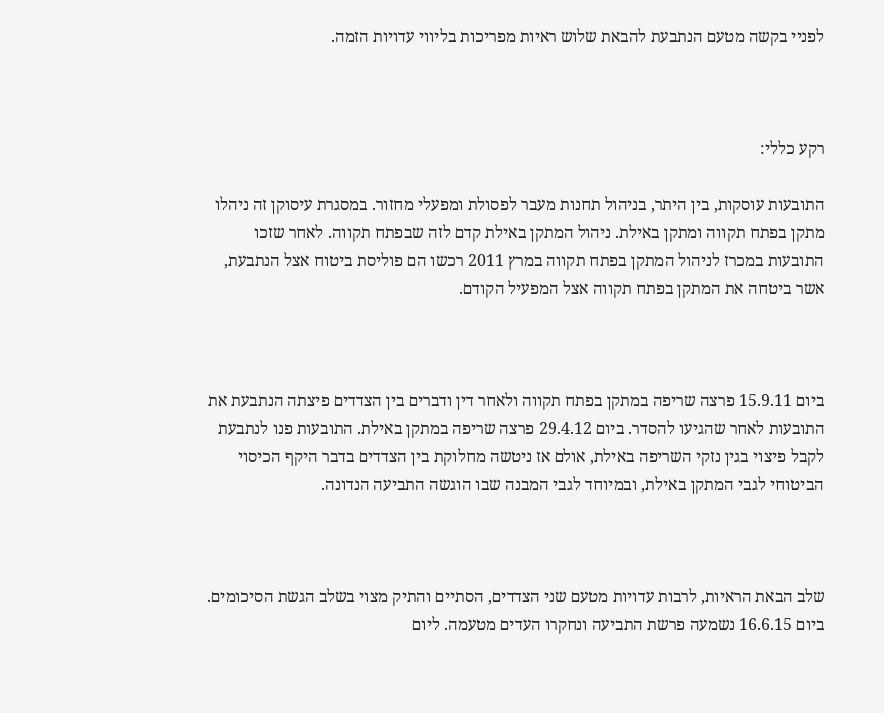לפניי בקשה מטעם הנתבעת להבאת שלוש ראיות מפריכות בליווי עדויות הזמה.



רקע כללי:

התובעות עוסקות, בין היתר, בניהול תחנות מעבר לפסולת ומפעלי מחזור. במסגרת עיסוקן זה ניהלו מתקן בפתח תקווה ומתקן באילת. ניהול המתקן באילת קדם לזה שבפתח תקווה. לאחר שזכו התובעות במכרז לניהול המתקן בפתח תקווה במרץ 2011 רכשו הם פוליסת ביטוח אצל הנתבעת, אשר ביטחה את המתקן בפתח תקווה אצל המפעיל הקודם.



ביום 15.9.11 פרצה שריפה במתקן בפתח תקווה ולאחר דין ודברים בין הצדדים פיצתה הנתבעת את התובעות לאחר שהגיעו להסדר. ביום 29.4.12 פרצה שריפה במתקן באילת. התובעות פנו לנתבעת לקבל פיצוי בגין נזקי השריפה באילת, אולם אז ניטשה מחלוקת בין הצדדים בדבר היקף הכיסוי הביטוחי לגבי המתקן באילת, ובמיוחד לגבי המבנה שבו הוגשה התביעה הנדונה.



שלב הבאת הראיות, לרבות עדויות מטעם שני הצדדים, הסתיים והתיק מצוי בשלב הגשת הסיכומים. ביום 16.6.15 נשמעה פרשת התביעה ונחקרו העדים מטעמה. ליום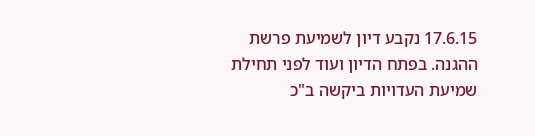17.6.15 נקבע דיון לשמיעת פרשת ההגנה. בפתח הדיון ועוד לפני תחילת שמיעת העדויות ביקשה ב"כ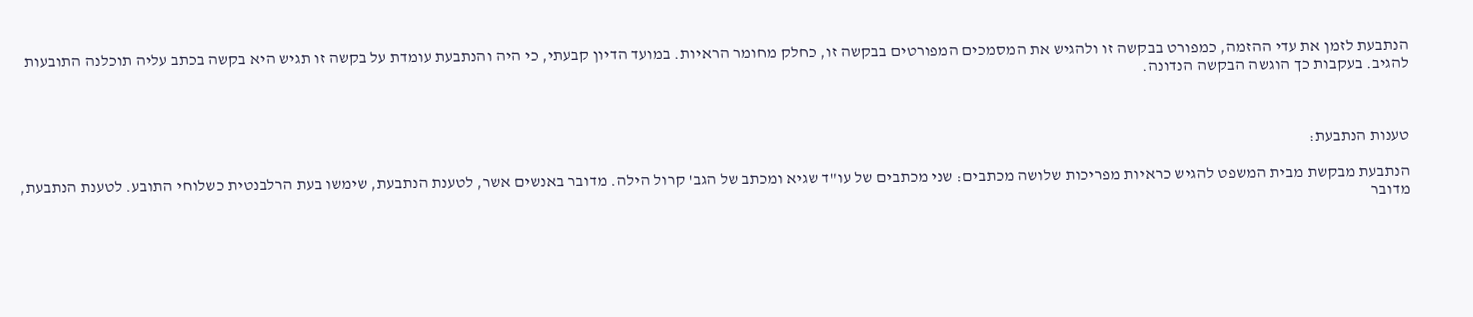הנתבעת לזמן את עדי ההזמה, כמפורט בבקשה זו ולהגיש את המסמכים המפורטים בבקשה זו, כחלק מחומר הראיות. במועד הדיון קבעתי, כי היה והנתבעת עומדת על בקשה זו תגיש היא בקשה בכתב עליה תוכלנה התובעות להגיב. בעקבות כך הוגשה הבקשה הנדונה.



טענות הנתבעת:

הנתבעת מבקשת מבית המשפט להגיש כראיות מפריכות שלושה מכתבים: שני מכתבים של עו"ד שגיא ומכתב של הגב' קרול הילה. מדובר באנשים אשר, לטענת הנתבעת, שימשו בעת הרלבנטית כשלוחי התובע. לטענת הנתבעת, מדובר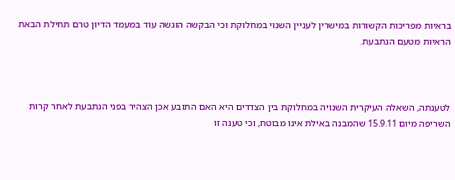בראיות מפריכות הקשורות במישרין לעניין השנוי במחלוקת וכי הבקשה הוגשה עוד במעמד הדיון טרם תחילת הבאת הראיות מטעם הנתבעת.



לטענתה, השאלה העיקרית השנויה במחלוקת בין הצדדים היא האם התובע אכן הצהיר בפני הנתבעת לאחר קרות השריפה מיום 15.9.11 שהמבנה באילת אינו מבוטח, וכי טענה זו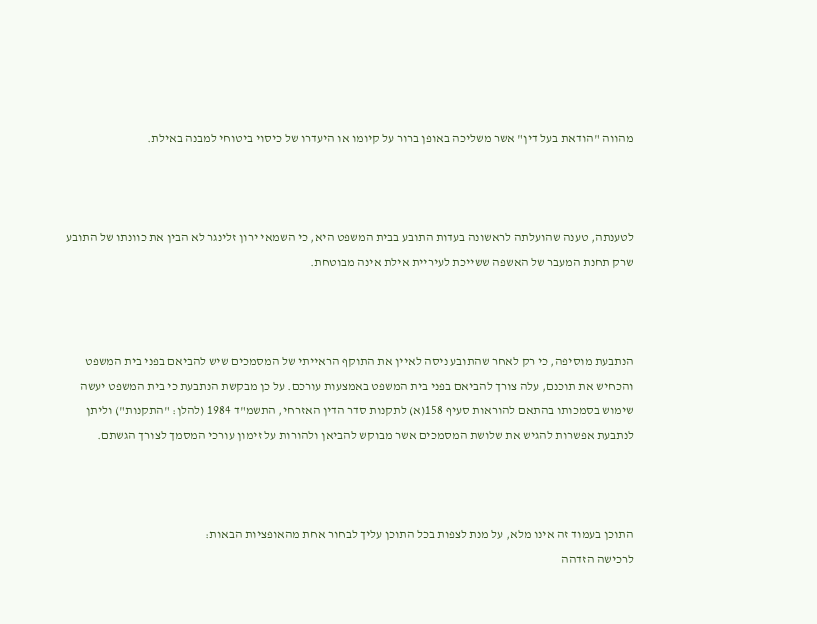מהווה "הודאת בעל דין" אשר משליכה באופן ברור על קיומו או היעדרו של כיסוי ביטוחי למבנה באילת.



לטענתה, טענה שהועלתה לראשונה בעדות התובע בבית המשפט היא, כי השמאי ירון זלינגר לא הבין את כוונתו של התובע שרק תחנת המעבר של האשפה ששייכת לעיריית אילת אינה מבוטחת.



הנתבעת מוסיפה, כי רק לאחר שהתובע ניסה לאיין את התוקף הראייתי של המסמכים שיש להביאם בפני בית המשפט והכחיש את תוכנם, עלה צורך להביאם בפני בית המשפט באמצעות עורכם. על כן מבקשת הנתבעת כי בית המשפט יעשה שימוש בסמכותו בהתאם להוראות סעיף 158(א) לתקנות סדר הדין האזרחי, התשמ"ד 1984 (להלן: "התקנות") וליתן לנתבעת אפשרות להגיש את שלושת המסמכים אשר מבוקש להביאן ולהורות על זימון עורכי המסמך לצורך הגשתם.



התוכן בעמוד זה אינו מלא, על מנת לצפות בכל התוכן עליך לבחור אחת מהאופציות הבאות:
לרכישה הזדהה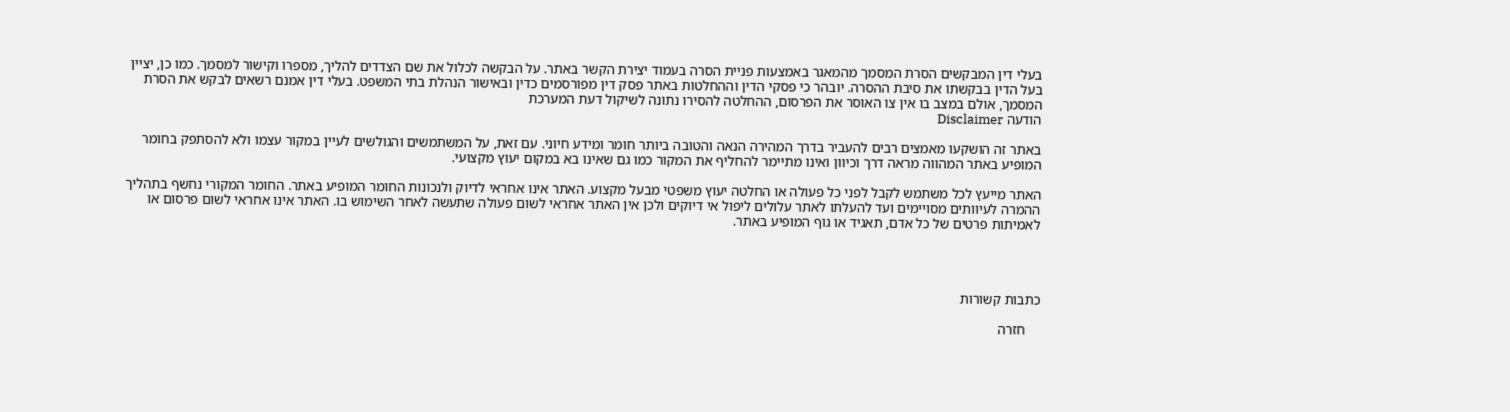בעלי דין המבקשים הסרת המסמך מהמאגר באמצעות פניית הסרה בעמוד יצירת הקשר באתר. על הבקשה לכלול את שם הצדדים להליך, מספרו וקישור למסמך. כמו כן, יציין בעל הדין בבקשתו את סיבת ההסרה. יובהר כי פסקי הדין וההחלטות באתר פסק דין מפורסמים כדין ובאישור הנהלת בתי המשפט. בעלי דין אמנם רשאים לבקש את הסרת המסמך, אולם במצב בו אין צו האוסר את הפרסום, ההחלטה להסירו נתונה לשיקול דעת המערכת
הודעה Disclaimer

באתר זה הושקעו מאמצים רבים להעביר בדרך המהירה הנאה והטובה ביותר חומר ומידע חיוני. עם זאת, על המשתמשים והגולשים לעיין במקור עצמו ולא להסתפק בחומר המופיע באתר המהווה מראה דרך וכיוון ואינו מתיימר להחליף את המקור כמו גם שאינו בא במקום יעוץ מקצועי.

האתר מייעץ לכל משתמש לקבל לפני כל פעולה או החלטה יעוץ משפטי מבעל מקצוע. האתר אינו אחראי לדיוק ולנכונות החומר המופיע באתר. החומר המקורי נחשף בתהליך ההמרה לעיוותים מסויימים ועד להעלתו לאתר עלולים ליפול אי דיוקים ולכן אין האתר אחראי לשום פעולה שתעשה לאחר השימוש בו. האתר אינו אחראי לשום פרסום או לאמיתות פרטים של כל אדם, תאגיד או גוף המופיע באתר.




כתבות קשורות

    חזרה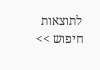לתוצאות חיפוש >>